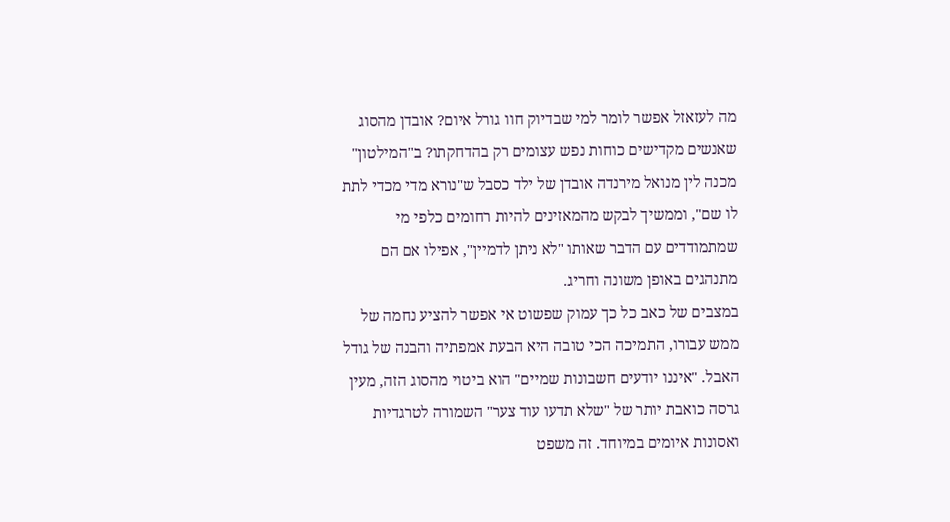מה לעזאזל אפשר לומר למי שבדיוק חוו גורל איום? אובדן מהסוג שאנשים מקדישים כוחות נפש עצומים רק בהדחקתו? ב"המילטון" מכנה לין מנואל מירנדה אובדן של ילד כסבל ש"נורא מדי מכדי לתת לו שם", וממשיך לבקש מהמאזינים להיות רחומים כלפי מי שמתמודדים עם הדבר שאותו "לא ניתן לדמיין", אפילו אם הם מתנהגים באופן משונה וחריג.
במצבים של כאב כל כך עמוק שפשוט אי אפשר להציע נחמה של ממש עבורו, התמיכה הכי טובה היא הבעת אמפתיה והבנה של גודל האבל. "איננו יודעים חשבונות שמיים" הוא ביטוי מהסוג הזה, מעין גרסה כואבת יותר של "שלא תדעו עוד צער" השמורה לטרגדיות ואסונות איומים במיוחד. זה משפט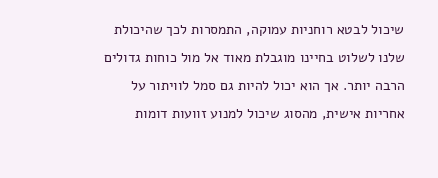שיכול לבטא רוחניות עמוקה, התמסרות לכך שהיכולת שלנו לשלוט בחיינו מוגבלת מאוד אל מול כוחות גדולים הרבה יותר. אך הוא יכול להיות גם סמל לוויתור על אחריות אישית, מהסוג שיכול למנוע זוועות דומות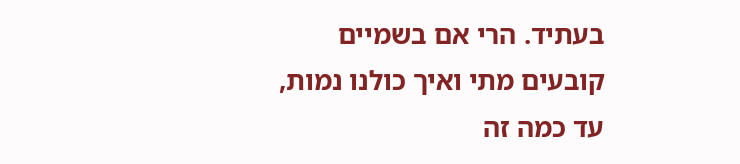בעתיד. הרי אם בשמיים קובעים מתי ואיך כולנו נמות, עד כמה זה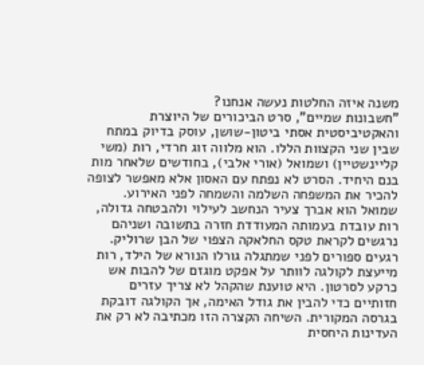משנה איזה החלטות נעשה אנחנו?
"חשבונות שמיים", סרט הביכורים של היוצרת והאקטיביסטית אסתי ביטון-שושן, עוסק בדיוק במתח שבין שני הקצוות הללו. הוא מלווה זוג חרדי, רות (משי קליינשטיין) ושמואל (אורי אלבי), בחודשים שלאחר מות בנם היחיד. הסרט לא נפתח עם האסון אלא מאפשר לצופה להכיר את המשפחה השלמה והשמחה לפני האירוע. שמואל הוא אברך צעיר הנחשב לעילוי ולהבטחה גדולה, רות עובדת בעמותה המעודדת חזרה בתשובה ושניהם נרגשים לקראת טקס החלאקה הצפוי של הבן שרוליק.
רגעים ספורים לפני שמתגלה גורלו הנורא של הילד, רות מייעצת לקולגה לוותר על אפקט מוגזם של להבות אש כרקע לסרטון. היא טוענת שהקהל לא צריך עזרים חזותיים כדי להבין את גודל האימה, אך הקולגה דובקת בגרסה המקורית. השיחה הקצרה הזו מכתיבה לא רק את העדינות היחסית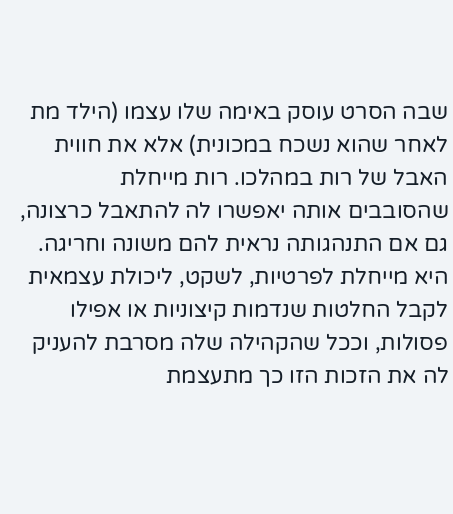שבה הסרט עוסק באימה שלו עצמו (הילד מת לאחר שהוא נשכח במכונית) אלא את חווית האבל של רות במהלכו. רות מייחלת שהסובבים אותה יאפשרו לה להתאבל כרצונה, גם אם התנהגותה נראית להם משונה וחריגה. היא מייחלת לפרטיות, לשקט, ליכולת עצמאית לקבל החלטות שנדמות קיצוניות או אפילו פסולות, וככל שהקהילה שלה מסרבת להעניק לה את הזכות הזו כך מתעצמת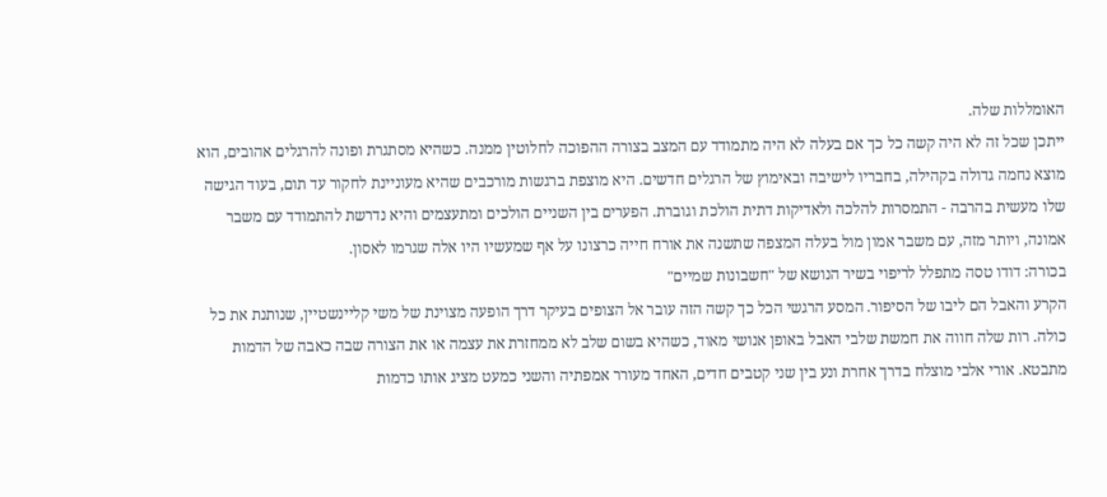האומללות שלה.
ייתכן שכל זה לא היה קשה כל כך אם בעלה לא היה מתמודד עם המצב בצורה ההפוכה לחלוטין ממנה. כשהיא מסתגרת ופונה להרגלים אהובים, הוא מוצא נחמה גדולה בקהילה, בחבריו לישיבה ובאימוץ של הרגלים חדשים. היא מוצפת ברגשות מורכבים שהיא מעוניינת לחקור עד תום, בעוד הגישה שלו מעשית בהרבה - התמסרות להלכה ולאדיקות דתית הולכת וגוברת. הפערים בין השניים הולכים ומתעצמים והיא נדרשת להתמודד עם משבר אמונה, ויותר מזה, עם משבר אמון מול בעלה המצפה שתשנה את אורח חייה כרצונו על אף שמעשיו היו אלה שגרמו לאסון.
בכורה: דודו טסה מתפלל לריפוי בשיר הנושא של "חשבונות שמיים"
הקרע והאבל הם ליבו של הסיפור. המסע הרגשי הכל כך קשה הזה עובר אל הצופים בעיקר דרך הופעה מצוינת של משי קליינשטיין, שנותנת את כל כולה. רות שלה חווה את חמשת שלבי האבל באופן אנושי מאוד, כשהיא בשום שלב לא ממחזרת את עצמה או את הצורה שבה כאבה של הדמות מתבטא. אורי אלבי מוצלח בדרך אחרת ונע בין שני קטבים חדים, האחד מעורר אמפתיה והשני כמעט מציג אותו כדמות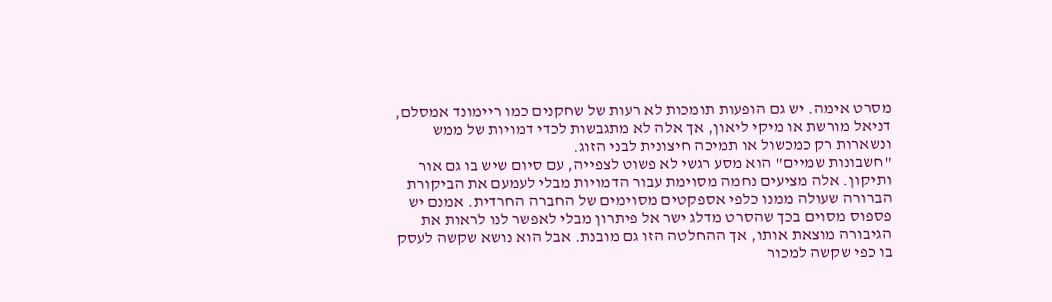מסרט אימה. יש גם הופעות תומכות לא רעות של שחקנים כמו ריימונד אמסלם, דניאל מורשת או מיקי ליאון, אך אלה לא מתגבשות לכדי דמויות של ממש ונשארות רק כמכשול או תמיכה חיצונית לבני הזוג.
"חשבונות שמיים" הוא מסע רגשי לא פשוט לצפייה, עם סיום שיש בו גם אור ותיקון. אלה מציעים נחמה מסוימת עבור הדמויות מבלי לעמעם את הביקורת הברורה שעולה ממנו כלפי אספקטים מסוימים של החברה החרדית. אמנם יש פספוס מסוים בכך שהסרט מדלג ישר אל פיתרון מבלי לאפשר לנו לראות את הגיבורה מוצאת אותו, אך ההחלטה הזו גם מובנת. אבל הוא נושא שקשה לעסק בו כפי שקשה למכור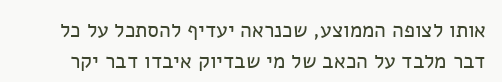אותו לצופה הממוצע, שכנראה יעדיף להסתכל על כל דבר מלבד על הכאב של מי שבדיוק איבדו דבר יקר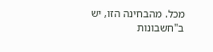מכל. מהבחינה הזו, יש ב"חשבונות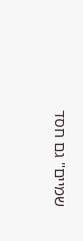שמיים" גם חסד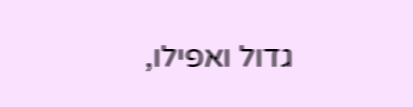גדול ואפילו,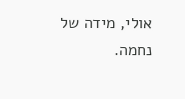אולי, מידה של נחמה.